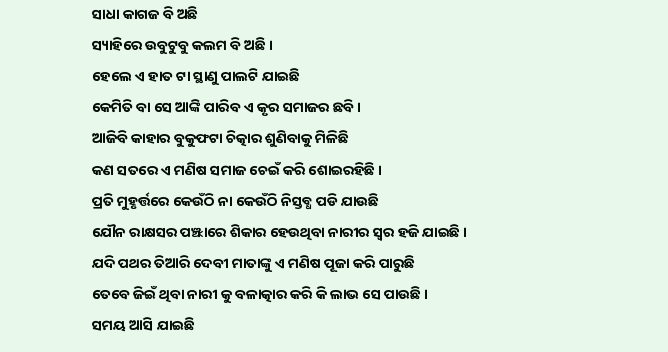ସାଧା କାଗଜ ବି ଅଛି
ସ୍ୟାହିରେ ଉବୁଟୁବୁ କଲମ ବି ଅଛି ।
ହେଲେ ଏ ହାତ ଟା ସ୍ଥାଣୁ ପାଲଟି ଯାଇଛି
କେମିତି ବା ସେ ଆଙ୍କି ପାରିବ ଏ କୃର ସମାଜର ଛବି ।
ଆଜିବି କାହାର ବୁକୁଫଟା ଚିତ୍କାର ଶୁଣିବାକୁ ମିଳିଛି
କଣ ସତରେ ଏ ମଣିଷ ସମାଜ ଚେଇଁ କରି ଶୋଇରହିଛି ।
ପ୍ରତି ମୁହୃର୍ତ୍ତରେ କେଉଁଠି ନା କେଉଁଠି ନିସ୍ତବ୍ଧ ପଡି ଯାଉଛି
ଯୌନ ରାକ୍ଷସର ପଞ୍ଝାରେ ଶିକାର ହେଉଥିବା ନାରୀର ସ୍ଵର ହଜି ଯାଇଛି ।
ଯଦି ପଥର ତିଆରି ଦେବୀ ମାତାଙ୍କୁ ଏ ମଣିଷ ପୂଜା କରି ପାରୁଛି
ତେବେ ଜିଇଁ ଥିବା ନାରୀ କୁ ବଳାତ୍କାର କରି କି ଲାଭ ସେ ପାଉଛି ।
ସମୟ ଆସି ଯାଇଛି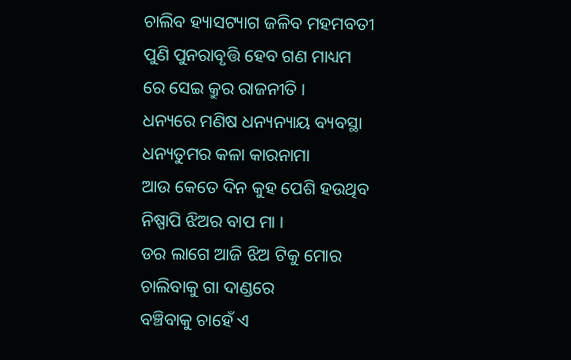ଚାଲିବ ହ୍ୟାସଟ୍ୟାଗ ଜଳିବ ମହମବତୀ
ପୁଣି ପୁନରାବୃତ୍ତି ହେବ ଗଣ ମାଧ୍ୟମ ରେ ସେଇ କ୍ରୁର ରାଜନୀତି ।
ଧନ୍ୟରେ ମଣିଷ ଧନ୍ୟନ୍ୟାୟ ବ୍ୟବସ୍ଥା ଧନ୍ୟତୁମର କଳା କାରନାମା
ଆଉ କେତେ ଦିନ କୁହ ପେଶି ହଉଥିବ ନିଷ୍ପାପି ଝିଅର ବାପ ମା ।
ଡର ଲାଗେ ଆଜି ଝିଅ ଟିକୁ ମୋର ଚାଲିବାକୁ ଗା ଦାଣ୍ଡରେ
ବଞ୍ଚିବାକୁ ଚାହେଁ ଏ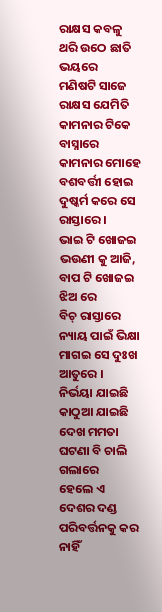ରାକ୍ଷସ କବଳୁ ଥରି ଉଠେ ଛାତି ଭୟରେ
ମଣିଷଟି ସାଜେ ରାକ୍ଷସ ଯେମିତି କାମନାର ଟିକେ ବାସ୍ନାରେ
କାମନାର ମୋହେ ବଶବର୍ତ୍ତୀ ହୋଇ ଦୁଷ୍କର୍ମ କରେ ସେ ରାସ୍ତାରେ ।
ଭାଇ ଟି ଖୋଜଇ ଭଉଣୀ କୁ ଆଜି, ବାପ ଟି ଖୋଜଇ ଝିଅ ରେ
ବିଚ୍ ରାସ୍ତାରେ ନ୍ୟାୟ ପାଇଁ ଭିକ୍ଷା ମାଗଇ ସେ ଦୁଃଖ ଆତୁରେ ।
ନିର୍ଭୟା ଯାଇଛି କାଠୁଆ ଯାଇଛି ଦେଖ ମମତା ଘଟଣା ବି ଚାଲି ଗଲାରେ
ହେଲେ ଏ ଦେଶର ଦଣ୍ଡ ପରିବର୍ତ୍ତନକୁ କର ନାହିଁ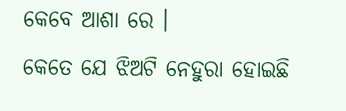କେବେ ଆଶା ରେ ।
କେତେ ଯେ ଝିଅଟି ନେହୁରା ହୋଇଛି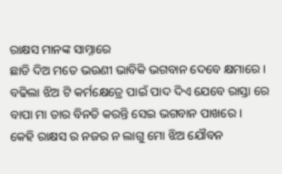ରାକ୍ଷସ ମାନଙ୍କ ସାମ୍ନାରେ
ଛାଡି ଦିଅ ମତେ ଭଉଣୀ ଭାବିକି ଭଗବାନ ଦେବେ କ୍ଷମାରେ ।
ବଢିଲା ଝିଅ ଟି କର୍ମକ୍ଷେତ୍ରେ ପାଇଁ ପାଦ ଦିଏ ଯେବେ ରାସ୍ତା ରେ
ବାପା ମା ତାର ବିନତି କରନ୍ତି ସେଇ ଭଗବାନ ପାଖରେ ।
କେହି ରାକ୍ଷସ ର ନଜର ନ ଲାଗୁ ମୋ ଝିଅ ଯୌବନ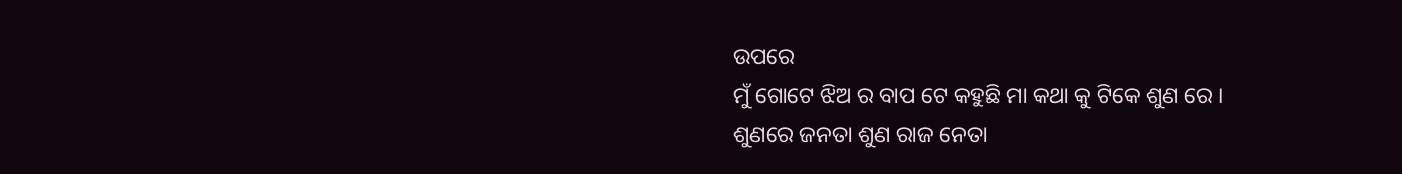ଉପରେ
ମୁଁ ଗୋଟେ ଝିଅ ର ବାପ ଟେ କହୁଛି ମା କଥା କୁ ଟିକେ ଶୁଣ ରେ ।
ଶୁଣରେ ଜନତା ଶୁଣ ରାଜ ନେତା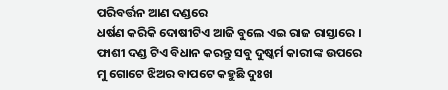ପରିବର୍ତ୍ତନ ଆଣ ଦଣ୍ଡରେ
ଧର୍ଷଣ କରିକି ଦୋଷୀଟିଏ ଆଜି ବୁଲେ ଏଇ ରାଜ ରାସ୍ତାରେ ।
ଫାଶୀ ଦଣ୍ଡ ଟିଏ ବିଧାନ କରନ୍ତୁ ସବୁ ଦୁଷ୍କର୍ମ କାରୀଙ୍କ ଉପରେ
ମୁ ଗୋଟେ ଝିଅର ବାପଟେ କହୁଛି ଦୁଃଖ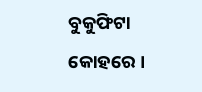ବୁକୁଫିଟା କୋହରେ ।